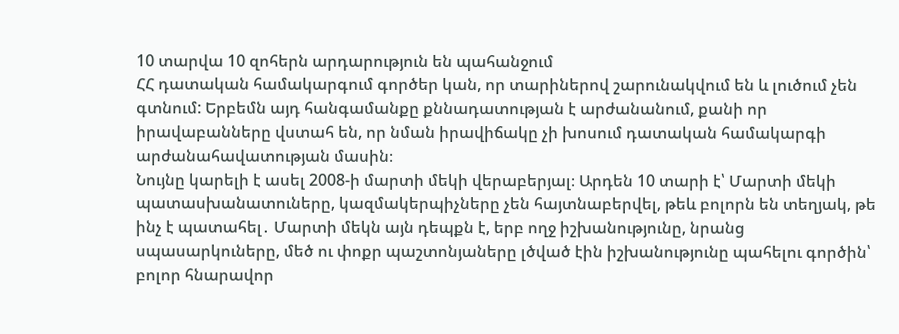10 տարվա 10 զոհերն արդարություն են պահանջում
ՀՀ դատական համակարգում գործեր կան, որ տարիներով շարունակվում են և լուծում չեն գտնում: Երբեմն այդ հանգամանքը քննադատության է արժանանում, քանի որ իրավաբանները վստահ են, որ նման իրավիճակը չի խոսում դատական համակարգի արժանահավատության մասին։
Նույնը կարելի է ասել 2008-ի մարտի մեկի վերաբերյալ։ Արդեն 10 տարի է՝ Մարտի մեկի պատասխանատուները, կազմակերպիչները չեն հայտնաբերվել, թեև բոլորն են տեղյակ, թե ինչ է պատահել․ Մարտի մեկն այն դեպքն է, երբ ողջ իշխանությունը, նրանց սպասարկուները, մեծ ու փոքր պաշտոնյաները լծված էին իշխանությունը պահելու գործին՝ բոլոր հնարավոր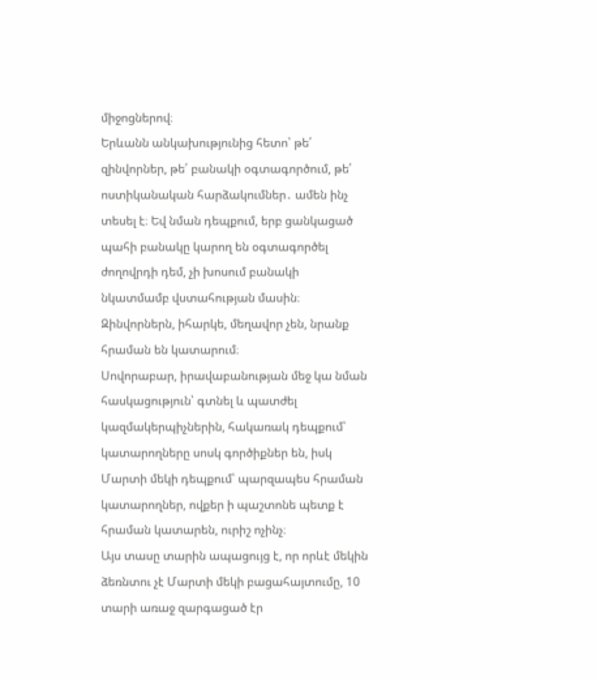միջոցներով։
Երևանն անկախությունից հետո՝ թե՛ զինվորներ, թե՛ բանակի օգտագործում, թե՛ ոստիկանական հարձակումներ․ ամեն ինչ տեսել է։ Եվ նման դեպքում, երբ ցանկացած պահի բանակը կարող են օգտագործել ժողովրդի դեմ, չի խոսում բանակի նկատմամբ վստահության մասին։ Զինվորներն, իհարկե, մեղավոր չեն, նրանք հրաման են կատարում։
Սովորաբար, իրավաբանության մեջ կա նման հասկացություն՝ գտնել և պատժել կազմակերպիչներին, հակառակ դեպքում՝ կատարողները սոսկ գործիքներ են, իսկ Մարտի մեկի դեպքում՝ պարզապես հրաման կատարողներ, ովքեր ի պաշտոնե պետք է հրաման կատարեն, ուրիշ ոչինչ։
Այս տասը տարին ապացույց է, որ որևէ մեկին ձեռնտու չէ Մարտի մեկի բացահայտումը, 10 տարի առաջ զարգացած էր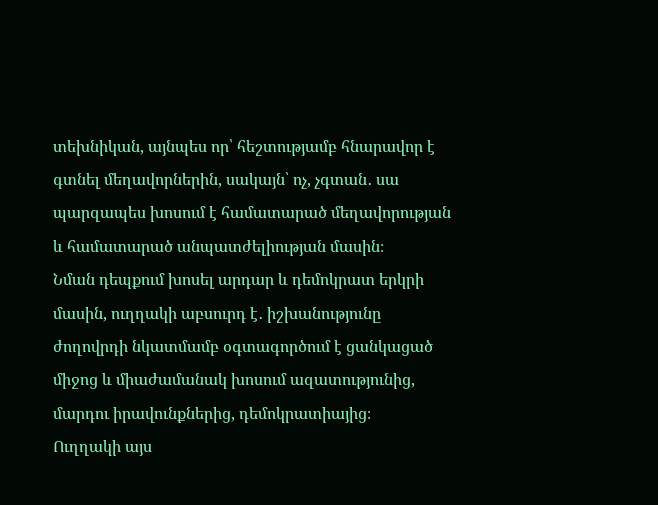տեխնիկան, այնպես որ՝ հեշտությամբ հնարավոր է գտնել մեղավորներին, սակայն՝ ոչ, չգտան․ սա պարզապես խոսում է համատարած մեղավորության և համատարած անպատժելիության մասին։
Նման դեպքում խոսել արդար և դեմոկրատ երկրի մասին, ուղղակի աբսուրդ է․ իշխանությունը ժողովրդի նկատմամբ օգտագործում է ցանկացած միջոց և միաժամանակ խոսում ազատությունից, մարդու իրավունքներից, դեմոկրատիայից։
Ուղղակի այս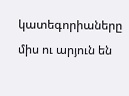կատեգորիաները միս ու արյուն են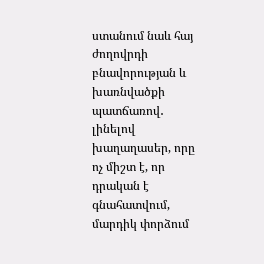ստանում նաև հայ ժողովրդի բնավորության և խառնվածքի պատճառով․ լինելով խաղաղասեր, որը ոչ միշտ է, որ դրական է գնահատվում, մարդիկ փորձում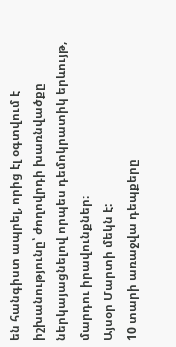են հանգիստ ապրել, որից էլ օգտվում է իշխանությունը՝ ժողովրդի խառնվածքը ներկայացնելով որպես դեմոկրատիկ երևույթ, մարդու իրավունքներ։
Այսօր Մարտի մեկն է:
10 տարի առաջվա դեպքերը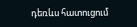դեռևս հատուցում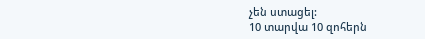չեն ստացել:
10 տարվա 10 զոհերն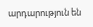արդարություն են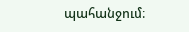պահանջում։